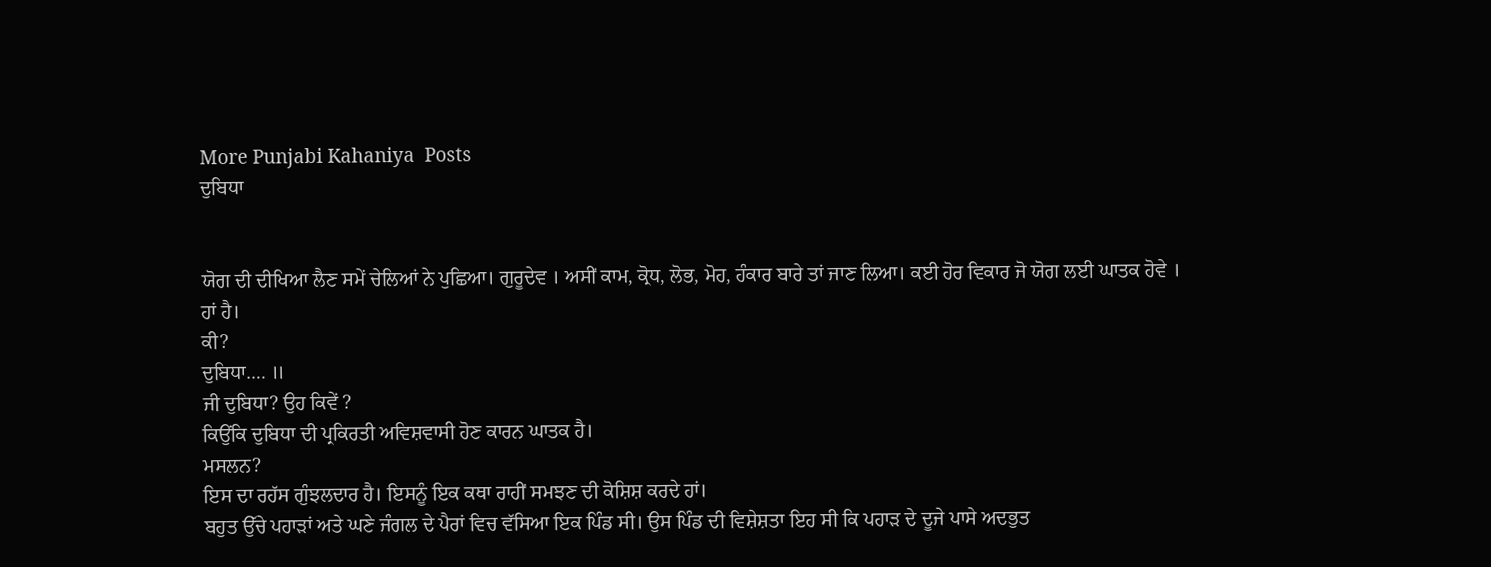More Punjabi Kahaniya  Posts
ਦੁਬਿਧਾ


ਯੋਗ ਦੀ ਦੀਖਿਆ ਲੈਣ ਸਮੇਂ ਚੇਲਿਆਂ ਨੇ ਪੁਛਿਆ। ਗੁਰੂਦੇਵ । ਅਸੀਂ ਕਾਮ, ਕ੍ਰੋਧ, ਲੋਭ, ਮੋਹ, ਹੰਕਾਰ ਬਾਰੇ ਤਾਂ ਜਾਣ ਲਿਆ। ਕਈ ਹੋਰ ਵਿਕਾਰ ਜੋ ਯੋਗ ਲਈ ਘਾਤਕ ਹੋਵੇ ।
ਹਾਂ ਹੈ।
ਕੀ?
ਦੁਬਿਧਾ…. ॥
ਜੀ ਦੁਬਿਧਾ? ਉਹ ਕਿਵੇਂ ?
ਕਿਉਂਕਿ ਦੁਬਿਧਾ ਦੀ ਪ੍ਰਕਿਰਤੀ ਅਵਿਸ਼ਵਾਸੀ ਹੋਣ ਕਾਰਨ ਘਾਤਕ ਹੈ।
ਮਸਲਨ?
ਇਸ ਦਾ ਰਹੱਸ ਗੁੰਝਲਦਾਰ ਹੈ। ਇਸਨੂੰ ਇਕ ਕਥਾ ਰਾਹੀਂ ਸਮਝਣ ਦੀ ਕੋਸ਼ਿਸ਼ ਕਰਦੇ ਹਾਂ।
ਬਹੁਤ ਉੱਚੇ ਪਹਾੜਾਂ ਅਤੇ ਘਣੇ ਜੰਗਲ ਦੇ ਪੈਰਾਂ ਵਿਚ ਵੱਸਿਆ ਇਕ ਪਿੰਡ ਸੀ। ਉਸ ਪਿੰਡ ਦੀ ਵਿਸ਼ੇਸ਼ਤਾ ਇਹ ਸੀ ਕਿ ਪਹਾੜ ਦੇ ਦੂਜੇ ਪਾਸੇ ਅਦਭੁਤ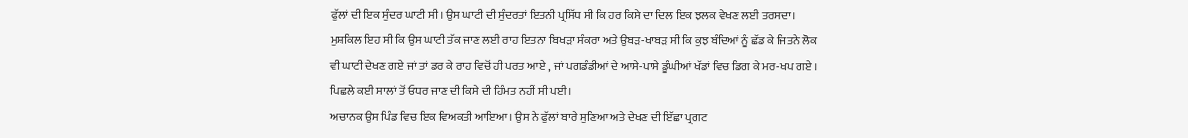ਫੁੱਲਾਂ ਦੀ ਇਕ ਸੁੰਦਰ ਘਾਟੀ ਸੀ। ਉਸ ਘਾਟੀ ਦੀ ਸੁੰਦਰਤਾਂ ਇਤਨੀ ਪ੍ਰਸਿੱਧ ਸੀ ਕਿ ਹਰ ਕਿਸੇ ਦਾ ਦਿਲ ਇਕ ਝਲਕ ਵੇਖਣ ਲਈ ਤਰਸਦਾ। ਮੁਸ਼ਕਿਲ ਇਹ ਸੀ ਕਿ ਉਸ ਘਾਟੀ ਤੱਕ ਜਾਣ ਲਈ ਰਾਹ ਇਤਨਾ ਬਿਖੜਾ ਸੰਕਰਾ ਅਤੇ ਉਬੜ-ਖਾਬੜ ਸੀ ਕਿ ਕੁਝ ਬੰਦਿਆਂ ਨੂੰ ਛੱਡ ਕੇ ਜਿਤਨੇ ਲੋਕ ਵੀ ਘਾਟੀ ਦੇਖਣ ਗਏ ਜਾਂ ਤਾਂ ਡਰ ਕੇ ਰਾਹ ਵਿਚੋਂ ਹੀ ਪਰਤ ਆਏ , ਜਾਂ ਪਗਡੰਡੀਆਂ ਦੇ ਆਸੇ-ਪਾਸੇ ਡੂੰਘੀਆਂ ਖੱਡਾਂ ਵਿਚ ਡਿਗ ਕੇ ਮਰ-ਖਪ ਗਏ । ਪਿਛਲੇ ਕਈ ਸਾਲਾਂ ਤੋਂ ਓਧਰ ਜਾਣ ਦੀ ਕਿਸੇ ਦੀ ਹਿੰਮਤ ਨਹੀਂ ਸੀ ਪਈ।
ਅਚਾਨਕ ਉਸ ਪਿੰਡ ਵਿਚ ਇਕ ਵਿਅਕਤੀ ਆਇਆ। ਉਸ ਨੇ ਫੁੱਲਾਂ ਬਾਰੇ ਸੁਣਿਆ ਅਤੇ ਦੇਖਣ ਦੀ ਇੱਛਾ ਪ੍ਰਗਟ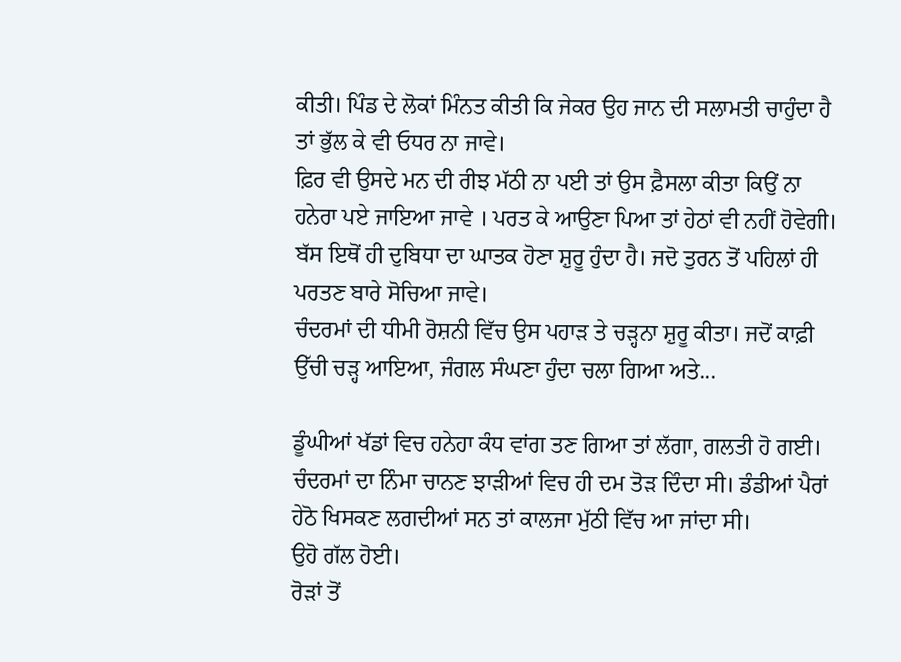ਕੀਤੀ। ਪਿੰਡ ਦੇ ਲੋਕਾਂ ਮਿੰਨਤ ਕੀਤੀ ਕਿ ਜੇਕਰ ਉਹ ਜਾਨ ਦੀ ਸਲਾਮਤੀ ਚਾਹੁੰਦਾ ਹੈ ਤਾਂ ਭੁੱਲ ਕੇ ਵੀ ਓਧਰ ਨਾ ਜਾਵੇ।
ਫ਼ਿਰ ਵੀ ਉਸਦੇ ਮਨ ਦੀ ਰੀਝ ਮੱਠੀ ਨਾ ਪਈ ਤਾਂ ਉਸ ਫ਼ੈਸਲਾ ਕੀਤਾ ਕਿਉਂ ਨਾ ਹਨੇਰਾ ਪਏ ਜਾਇਆ ਜਾਵੇ । ਪਰਤ ਕੇ ਆਉਣਾ ਪਿਆ ਤਾਂ ਹੇਠਾਂ ਵੀ ਨਹੀਂ ਹੋਵੇਗੀ।
ਬੱਸ ਇਥੋਂ ਹੀ ਦੁਬਿਧਾ ਦਾ ਘਾਤਕ ਹੋਣਾ ਸ਼ੁਰੂ ਹੁੰਦਾ ਹੈ। ਜਦੋ ਤੁਰਨ ਤੋਂ ਪਹਿਲਾਂ ਹੀ ਪਰਤਣ ਬਾਰੇ ਸੋਚਿਆ ਜਾਵੇ।
ਚੰਦਰਮਾਂ ਦੀ ਧੀਮੀ ਰੋਸ਼ਨੀ ਵਿੱਚ ਉਸ ਪਹਾੜ ਤੇ ਚੜ੍ਹਨਾ ਸ਼ੁਰੂ ਕੀਤਾ। ਜਦੋਂ ਕਾਫ਼ੀ ਉੱਚੀ ਚੜ੍ਹ ਆਇਆ, ਜੰਗਲ ਸੰਘਣਾ ਹੁੰਦਾ ਚਲਾ ਗਿਆ ਅਤੇ...

ਡੂੰਘੀਆਂ ਖੱਡਾਂ ਵਿਚ ਹਨੇਹਾ ਕੰਧ ਵਾਂਗ ਤਣ ਗਿਆ ਤਾਂ ਲੱਗਾ, ਗਲਤੀ ਹੋ ਗਈ। ਚੰਦਰਮਾਂ ਦਾ ਨਿੰਮਾ ਚਾਨਣ ਝਾੜੀਆਂ ਵਿਚ ਹੀ ਦਮ ਤੋੜ ਦਿੰਦਾ ਸੀ। ਡੰਡੀਆਂ ਪੈਰਾਂ ਹੇਠੋ ਖਿਸਕਣ ਲਗਦੀਆਂ ਸਨ ਤਾਂ ਕਾਲਜਾ ਮੁੱਠੀ ਵਿੱਚ ਆ ਜਾਂਦਾ ਸੀ।
ਉਹੋ ਗੱਲ ਹੋਈ।
ਰੋੜਾਂ ਤੋਂ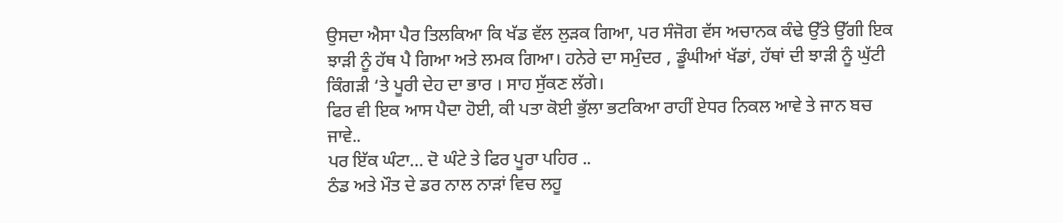ਉਸਦਾ ਐਸਾ ਪੈਰ ਤਿਲਕਿਆ ਕਿ ਖੱਡ ਵੱਲ ਲੁੜਕ ਗਿਆ, ਪਰ ਸੰਜੋਗ ਵੱਸ ਅਚਾਨਕ ਕੰਢੇ ਉੱਤੇ ਉੱਗੀ ਇਕ ਝਾੜੀ ਨੂੰ ਹੱਥ ਪੈ ਗਿਆ ਅਤੇ ਲਮਕ ਗਿਆ। ਹਨੇਰੇ ਦਾ ਸਮੁੰਦਰ , ਡੂੰਘੀਆਂ ਖੱਡਾਂ, ਹੱਥਾਂ ਦੀ ਝਾੜੀ ਨੂੰ ਘੁੱਟੀ ਕਿੰਗੜੀ ‘ਤੇ ਪੂਰੀ ਦੇਹ ਦਾ ਭਾਰ । ਸਾਹ ਸੁੱਕਣ ਲੱਗੇ।
ਫਿਰ ਵੀ ਇਕ ਆਸ ਪੈਦਾ ਹੋਈ, ਕੀ ਪਤਾ ਕੋਈ ਭੁੱਲਾ ਭਟਕਿਆ ਰਾਹੀਂ ਏਧਰ ਨਿਕਲ ਆਵੇ ਤੇ ਜਾਨ ਬਚ ਜਾਵੇ..
ਪਰ ਇੱਕ ਘੰਟਾ… ਦੋ ਘੰਟੇ ਤੇ ਫਿਰ ਪੂਰਾ ਪਹਿਰ ..
ਠੰਡ ਅਤੇ ਮੌਤ ਦੇ ਡਰ ਨਾਲ ਨਾੜਾਂ ਵਿਚ ਲਹੂ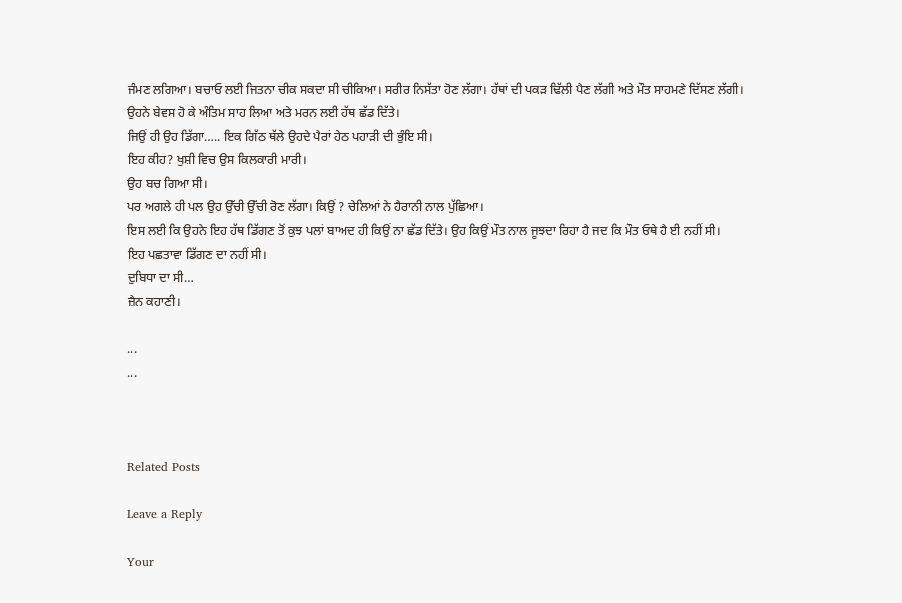ਜੰਮਣ ਲਗਿਆ। ਬਚਾਓ ਲਈ ਜਿਤਨਾ ਚੀਕ ਸਕਦਾ ਸੀ ਚੀਕਿਆ। ਸਰੀਰ ਨਿਸੱਤਾ ਹੋਣ ਲੱਗਾ। ਹੱਥਾਂ ਦੀ ਪਕੜ ਢਿੱਲੀ ਪੈਣ ਲੱਗੀ ਅਤੇ ਮੌਤ ਸਾਹਮਣੇ ਦਿੱਸਣ ਲੱਗੀ।
ਉਹਨੇ ਬੇਵਸ ਹੋ ਕੇ ਅੰਤਿਮ ਸਾਹ ਲਿਆ ਅਤੇ ਮਰਨ ਲਈ ਹੱਥ ਛੱਡ ਦਿੱਤੇ।
ਜਿਉਂ ਹੀ ਉਹ ਡਿੱਗਾ….. ਇਕ ਗਿੱਠ ਥੱਲੇ ਉਹਦੇ ਪੈਰਾਂ ਹੇਠ ਪਹਾੜੀ ਦੀ ਭੁੰਇ ਸੀ।
ਇਹ ਕੀਹ? ਖੁਸ਼ੀ ਵਿਚ ਉਸ ਕਿਲਕਾਰੀ ਮਾਰੀ।
ਉਹ ਬਚ ਗਿਆ ਸੀ।
ਪਰ ਅਗਲੇ ਹੀ ਪਲ ਉਹ ਉੱਚੀ ਉੱਚੀ ਰੋਣ ਲੱਗਾ। ਕਿਉਂ ? ਚੇਲਿਆਂ ਨੇ ਹੈਰਾਨੀ ਨਾਲ ਪੁੱਛਿਆ।
ਇਸ ਲਈ ਕਿ ਉਹਨੇ ਇਹ ਹੱਥ ਡਿੱਗਣ ਤੋਂ ਕੁਝ ਪਲਾਂ ਬਾਅਦ ਹੀ ਕਿਉਂ ਨਾ ਛੱਡ ਦਿੱਤੇ। ਉਹ ਕਿਉਂ ਮੌਤ ਨਾਲ ਜੂਝਦਾ ਰਿਹਾ ਹੈ ਜਦ ਕਿ ਮੌਤ ਓਥੇ ਹੈ ਈ ਨਹੀਂ ਸੀ।
ਇਹ ਪਛਤਾਵਾ ਡਿੱਗਣ ਦਾ ਨਹੀਂ ਸੀ।
ਦੁਬਿਧਾ ਦਾ ਸੀ…
ਜ਼ੈਨ ਕਹਾਣੀ।

...
...



Related Posts

Leave a Reply

Your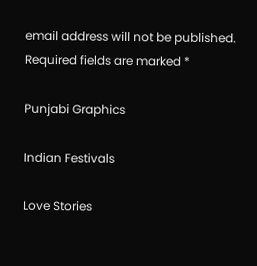email address will not be published. Required fields are marked *

Punjabi Graphics

Indian Festivals

Love Stories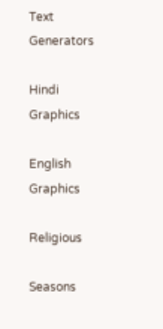Text Generators

Hindi Graphics

English Graphics

Religious

Seasons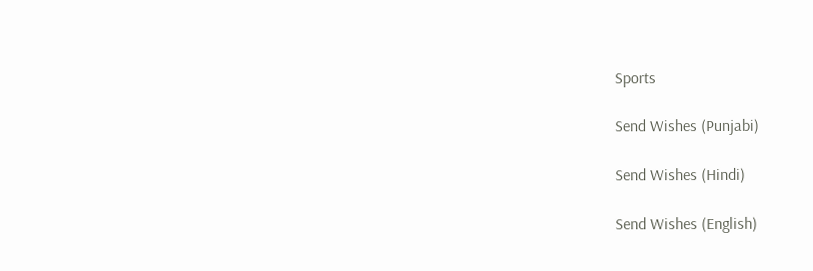Sports

Send Wishes (Punjabi)

Send Wishes (Hindi)

Send Wishes (English)